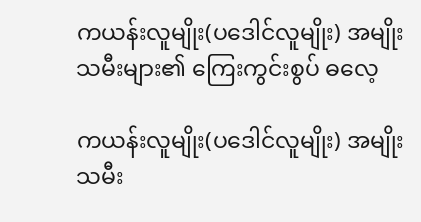ကယန်းလူမျိုး(ပဒေါင်လူမျိုး) အမျိုးသမီးများ၏ ကြေးကွင်းစွပ် ဓလေ့

ကယန်းလူမျိုး(ပဒေါင်လူမျိုး) အမျိုးသမီး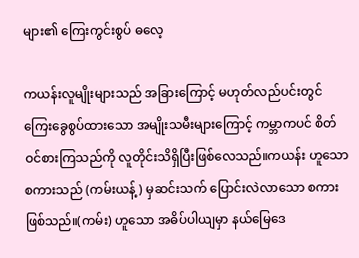များ၏ ကြေးကွင်းစွပ် ဓလေ့

ကယန်းလူမျိုးများသည် အခြားကြောင့် မဟုတ်လည်ပင်းတွင် ကြေးခွေစွပ်ထားသော အမျိုးသမီးများကြောင့် ကမ္ဘာကပင် စိတ်ဝင်စားကြသည်ကို လူတိုင်းသိရှိပြီးဖြစ်လေသည်။ကယန်း ဟူသောစကားသည် (ကမ်းယန့်) မှဆင်းသက် ပြောင်းလဲလာသော စကားဖြစ်သည်။(ကမ်း) ဟူသော အဓိပ်ပါယျမှာ နယ်မြေဒေ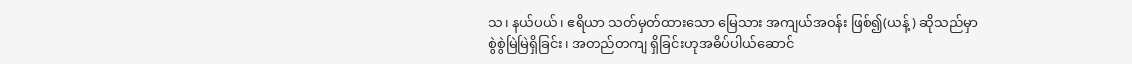သ၊ နယ်ပယ်၊ ဧရိယာ သတ်မှတ်ထားသော မြေသား အကျယ်အဝန်း ဖြစ်၍(ယန့်) ဆိုသည်မှာ စွဲစွဲမြဲမြဲရှိခြင်း၊ အတည်တကျ ရှိခြင်းဟုအဓိပ်ပါယ်ဆောင်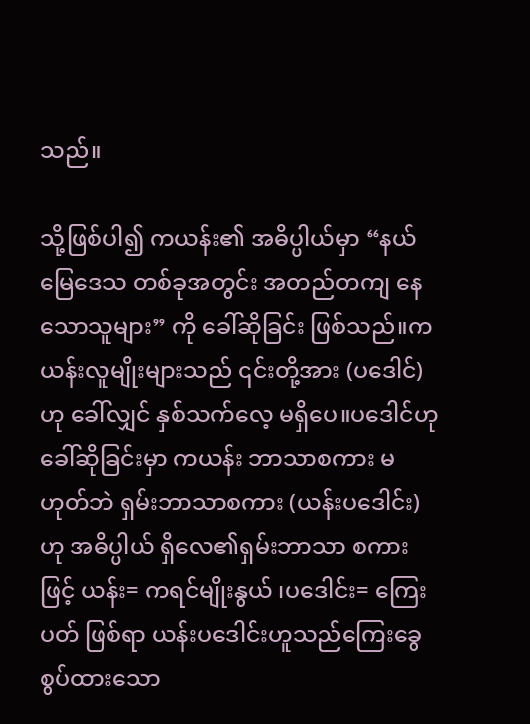သည်။

သို့ဖြစ်ပါ၍ ကယန်း၏ အဓိပ္ပါယ်မှာ “နယ်မြေဒေသ တစ်ခုအတွင်း အတည်တကျ နေသောသူများ” ကို ခေါ်ဆိုခြင်း ဖြစ်သည်။ကယန်းလူမျိုးများသည် ၎င်းတို့အား (ပဒေါင်) ဟု ခေါ်လျှင် နှစ်သက်လေ့ မရှိပေ။ပဒေါင်ဟု ခေါ်ဆိုခြင်းမှာ ကယန်း ဘာသာစကား မဟုတ်ဘဲ ရှမ်းဘာသာစကား (ယန်းပဒေါင်း) ဟု အဓိပ္ပါယ် ရှိလေ၏ရှမ်းဘာသာ စကားဖြင့် ယန်း= ကရင်မျိုးနွယ် ၊ပဒေါင်း= ကြေးပတ် ဖြစ်ရာ ယန်းပဒေါင်းဟူသည်ကြေးခွေစွပ်ထားသော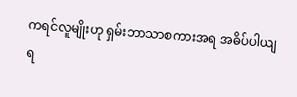ကရင်လူမျိုးဟု ရှမ်းဘာသာစကားအရ အဓိပ်ပါယျ ရ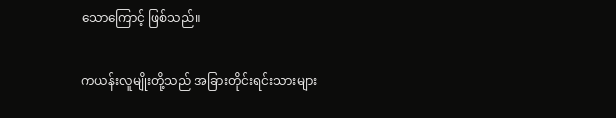သောကြောင့် ဖြစ်သည်။

ကယန်းလူမျိုးတို့သည် အခြားတိုင်းရင်းသားများ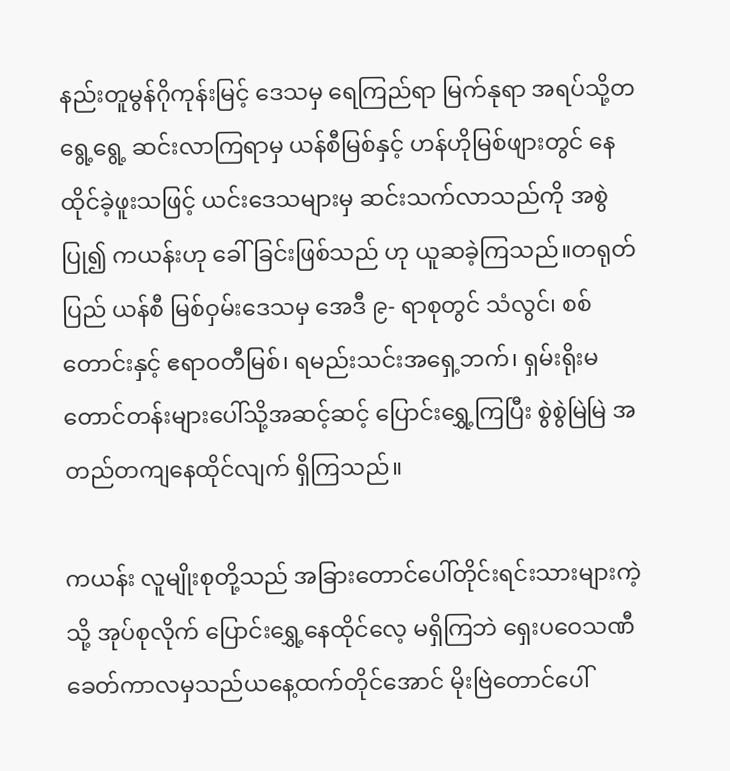နည်းတူမွန်ဂိုကုန်းမြင့် ဒေသမှ ရေကြည်ရာ မြက်နုရာ အရပ်သို့တရွေ့ရွေ့ ဆင်းလာကြရာမှ ယန်စီမြစ်နှင့် ဟန်ဟိုမြစ်ဖျားတွင် နေထိုင်ခဲ့ဖူးသဖြင့် ယင်းဒေသများမှ ဆင်းသက်လာသည်ကို အစွဲပြု၍ ကယန်းဟု ခေါ်ခြင်းဖြစ်သည် ဟု ယူဆခဲ့ကြသည်။တရုတ်ပြည် ယန်စီ မြစ်ဝှမ်းဒေသမှ အေဒီ ၉- ရာစုတွင် သံလွင်၊ စစ်တောင်းနှင့် ဧရာဝတီမြစ်၊ ရမည်းသင်းအရှေ့ဘက်၊ ရှမ်းရိုးမ တောင်တန်းများပေါ်သို့အဆင့်ဆင့် ပြောင်းရွှေ့ကြပြီး စွဲစွဲမြဲမြဲ အတည်တကျနေထိုင်လျက် ရှိကြသည်။

ကယန်း လူမျိုးစုတို့သည် အခြားတောင်ပေါ်တိုင်းရင်းသားများကဲ့သို့ အုပ်စုလိုက် ပြောင်းရွှေ့နေထိုင်လေ့ မရှိကြဘဲ ရှေးပဝေသဏီ ခေတ်ကာလမှသည်ယနေ့ထက်တိုင်အောင် မိုးဗြဲတောင်ပေါ်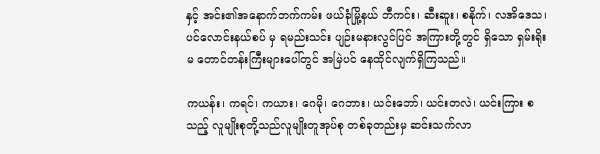နှင့် အင်း၏အနောက်ဘက်ကမ်း ဖယ်ခုံမြို့နယ် ဘီကင်း၊ ဆီးဆူး၊ စနိုက်၊ လအိဒေသ၊ ပင်လောင်းနယ်စပ် မှ ရမည်းသင်း ပျဉ်းမနားလွင်ပြင် အကြားတို့တွင် ရှိသော ရှမ်းရိုးမ တောင်တန်းကြီးများပေါ်တွင် အမြဲပင် နေထိုင်လျက်ရှိကြသည်။

ကယန်း၊ ကရင်၊ ကယား၊ ဂေမို၊ ဂေဘား၊ ယင်းဘော်၊ ယင်းတလဲ၊ ယင်းကြား စသည့် လူမျိုးစုတို့သည်လူမျိုးတူအုပ်စု တစ်ခုတည်းမှ ဆင်းသက်လာ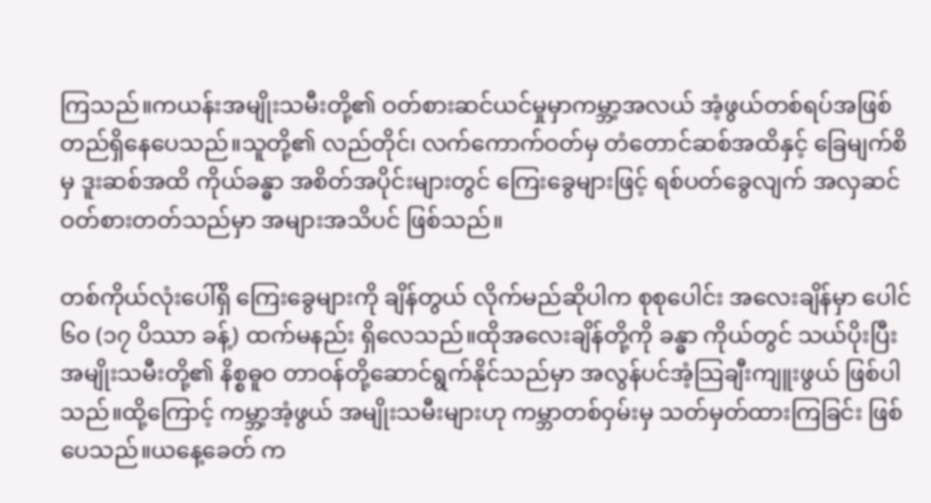ကြသည်။ကယန်းအမျိုးသမီးတို့၏ ဝတ်စားဆင်ယင်မှုမှာကမ္ဘာ့အလယ် အံ့ဖွယ်တစ်ရပ်အဖြစ် တည်ရှိနေပေသည်။သူတို့၏ လည်တိုင်၊ လက်ကောက်ဝတ်မှ တံတောင်ဆစ်အထိနှင့် ခြေမျက်စိမှ ဒူးဆစ်အထိ ကိုယ်ခန္ဓာ အစိတ်အပိုင်းများတွင် ကြေးခွေများဖြင့် ရစ်ပတ်ခွေလျက် အလှဆင်ဝတ်စားတတ်သည်မှာ အများအသိပင် ဖြစ်သည်။

တစ်ကိုယ်လုံးပေါ်ရှိ ကြေးခွေများကို ချိန်တွယ် လိုက်မည်ဆိုပါက စုစုပေါင်း အလေးချိန်မှာ ပေါင် ၆၀ (၁၇ ပိဿာ ခန့်) ထက်မနည်း ရှိလေသည်။ထိုအလေးချိန်တို့ကို ခန္ဓာ ကိုယ်တွင် သယ်ပိုးပြီး အမျိုးသမီးတို့၏ နိစ္စဓူဝ တာဝန်တို့ဆောင်ရွက်နိုင်သည်မှာ အလွန်ပင်အံ့သြချီးကျူးဖွယ် ဖြစ်ပါသည်။ထို့ကြောင့် ကမ္ဘာ့အံ့ဖွယ် အမျိုးသမီးများဟု ကမ္ဘာတစ်ဝှမ်းမှ သတ်မှတ်ထားကြခြင်း ဖြစ်ပေသည်။ယနေ့ခေတ် က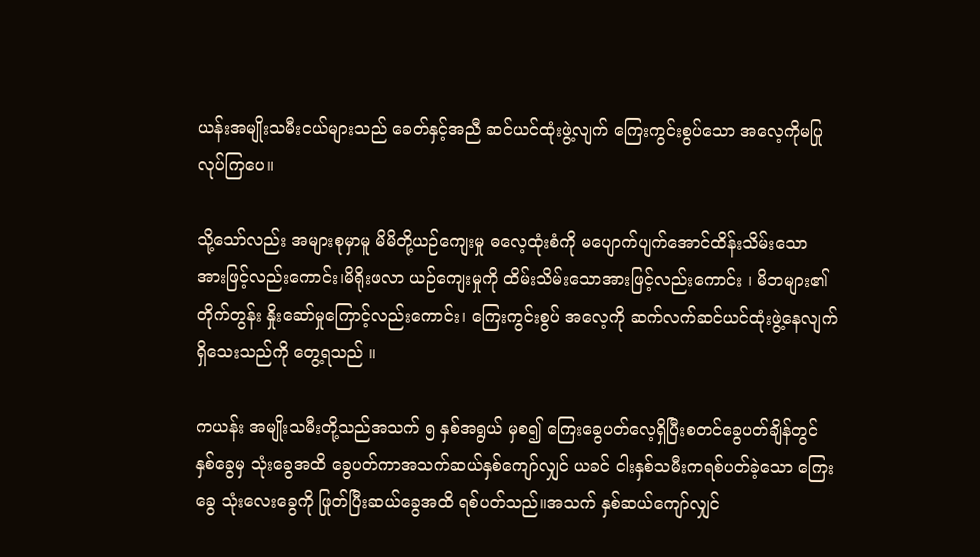ယန်းအမျိုးသမီးငယ်များသည် ခေတ်နှင့်အညီ ဆင်ယင်ထုံးဖွဲ့လျက် ကြေးကွင်းစွပ်သော အလေ့ကိုမပြုလုပ်ကြပေ။

သို့သော်လည်း အများစုမှာမူ မိမိတို့ယဉ်ကျေးမှု ဓလေ့ထုံးစံကို မပျောက်ပျက်အောင်ထိန်းသိမ်းသော အားဖြင့်လည်းကောင်း၊မိရိုးဖလာ ယဉ်ကျေးမှုကို ထိမ်းသိမ်းသောအားဖြင့်လည်းကောင်း ၊ မိဘများ၏ တိုက်တွန်း နှိုးဆော်မှုကြောင့်လည်းကောင်း၊ ကြေးကွင်းစွပ် အလေ့ကို ဆက်လက်ဆင်ယင်ထုံးဖွဲ့နေလျက် ရှိသေးသည်ကို တွေ့ရသည် ။

ကယန်း အမျိုးသမီးတို့သည်အသက် ၅ နှစ်အရွယ် မှစ၍ ကြေးခွေပတ်လေ့ရှိပြီးစတင်ခွေပတ်ချိန်တွင် နှစ်ခွေမှ သုံးခွေအထိ ခွေပတ်ကာအသက်ဆယ်နှစ်ကျော်လျှင် ယခင် ငါးနှစ်သမီးကရစ်ပတ်ခဲ့သော ကြေးခွေ သုံးလေးခွေကို ဖြုတ်ပြီးဆယ်ခွေအထိ ရစ်ပတ်သည်။အသက် နှစ်ဆယ်ကျော်လျှင်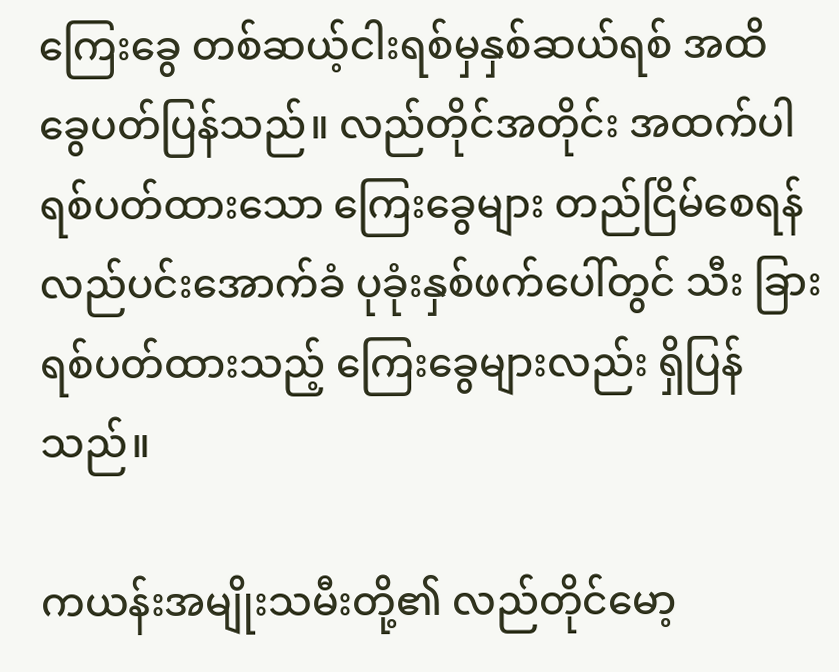ကြေးခွေ တစ်ဆယ့်ငါးရစ်မှနှစ်ဆယ်ရစ် အထိ ခွေပတ်ပြန်သည်။ လည်တိုင်အတိုင်း အထက်ပါ ရစ်ပတ်ထားသော ကြေးခွေများ တည်ငြိမ်စေရန် လည်ပင်းအောက်ခံ ပုခုံးနှစ်ဖက်ပေါ်တွင် သီး ခြားရစ်ပတ်ထားသည့် ကြေးခွေများလည်း ရှိပြန်သည်။

ကယန်းအမျိုးသမီးတို့၏ လည်တိုင်မော့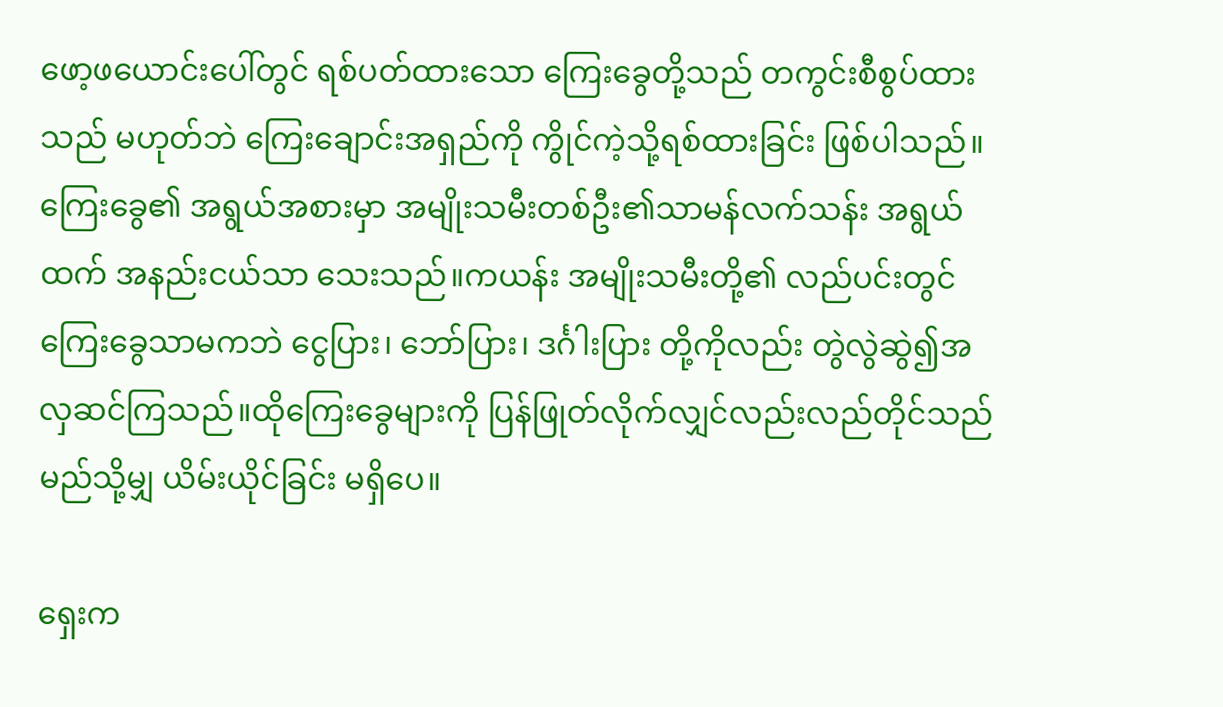ဖော့ဖယောင်းပေါ်တွင် ရစ်ပတ်ထားသော ကြေးခွေတို့သည် တကွင်းစီစွပ်ထားသည် မဟုတ်ဘဲ ကြေးချောင်းအရှည်ကို ကွိုင်ကဲ့သို့ရစ်ထားခြင်း ဖြစ်ပါသည်။ကြေးခွေ၏ အရွယ်အစားမှာ အမျိုးသမီးတစ်ဦး၏သာမန်လက်သန်း အရွယ်ထက် အနည်းငယ်သာ သေးသည်။ကယန်း အမျိုးသမီးတို့၏ လည်ပင်းတွင် ကြေးခွေသာမကဘဲ ငွေပြား၊ ဘော်ပြား၊ ဒင်္ဂါးပြား တို့ကိုလည်း တွဲလွဲဆွဲ၍အလှဆင်ကြသည်။ထိုကြေးခွေများကို ပြန်ဖြုတ်လိုက်လျှင်လည်းလည်တိုင်သည် မည်သို့မျှ ယိမ်းယိုင်ခြင်း မရှိပေ။

ရှေးက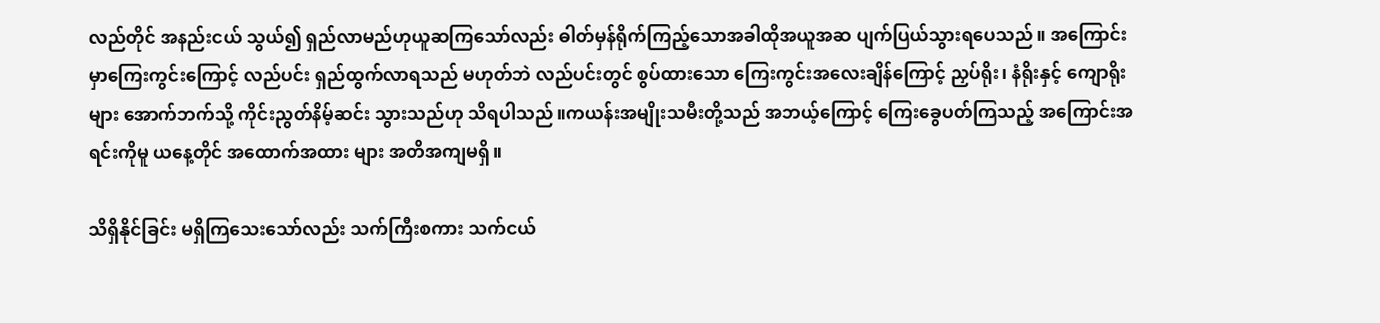လည်တိုင် အနည်းငယ် သွယ်၍ ရှည်လာမည်ဟုယူဆကြသော်လည်း ဓါတ်မှန်ရိုက်ကြည့်သောအခါထိုအယူအဆ ပျက်ပြယ်သွားရပေသည်။ အကြောင်းမှာကြေးကွင်းကြောင့် လည်ပင်း ရှည်ထွက်လာရသည် မဟုတ်ဘဲ လည်ပင်းတွင် စွပ်ထားသော ကြေးကွင်းအလေးချိန်ကြောင့် ညှပ်ရိုး၊ နံရိုးနှင့် ကျောရိုးများ အောက်ဘက်သို့ ကိုင်းညွတ်နိမ့်ဆင်း သွားသည်ဟု သိရပါသည်။ကယန်းအမျိုးသမီးတို့သည် အဘယ့်ကြောင့် ကြေးခွေပတ်ကြသည့် အကြောင်းအရင်းကိုမူ ယနေ့တိုင် အထောက်အထား များ အတိအကျမရှိ။

သိရှိနိုင်ခြင်း မရှိကြသေးသော်လည်း သက်ကြီးစကား သက်ငယ်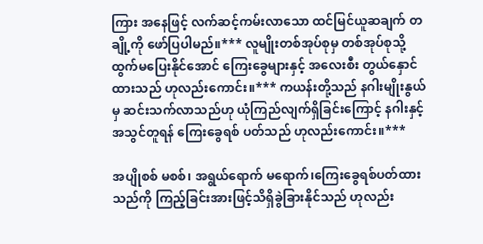ကြား အနေဖြင့် လက်ဆင့်ကမ်းလာသော ထင်မြင်ယူဆချက် တချို့ကို ဖော်ပြပါမည်။*** လူမျိုးတစ်အုပ်စုမှ တစ်အုပ်စုသို့ ထွက်မပြေးနိုင်အောင် ကြေးခွေများနှင့် အလေးစီး တွယ်နှောင်ထားသည် ဟုလည်းကောင်း။*** ကယန်းတို့သည် နဂါးမျိုးနွယ်မှ ဆင်းသက်လာသည်ဟု ယုံကြည်လျက်ရှိခြင်းကြောင့် နဂါးနှင့် အသွင်တူရန် ကြေးခွေရစ် ပတ်သည် ဟုလည်းကောင်း။***

အပျိုစစ် မစစ်၊ အရွယ်ရောက် မရောက်၊ကြေးခွေရစ်ပတ်ထားသည်ကို ကြည့်ခြင်းအားဖြင့်သိရှိခွဲခြားနိုင်သည် ဟုလည်း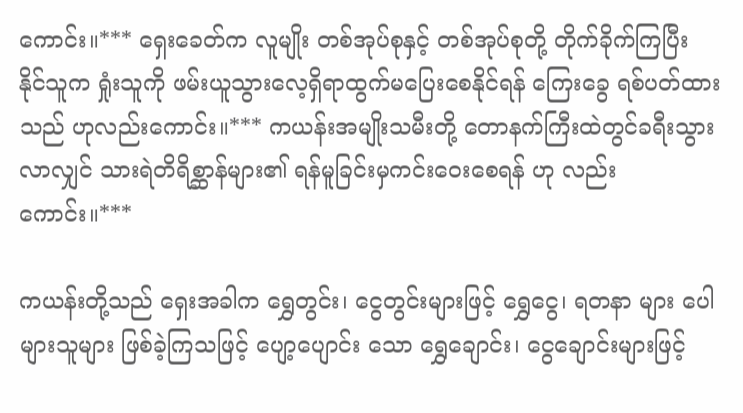ကောင်း။*** ရှေးခေတ်က လူမျိုး တစ်အုပ်စုနှင့် တစ်အုပ်စုတို့ တိုက်ခိုက်ကြပြီး နိုင်သူက ရှုံးသူကို ဖမ်းယူသွားလေ့ရှိရာထွက်မပြေးစေနိုင်ရန် ကြေးခွေ ရစ်ပတ်ထားသည် ဟုလည်းကောင်း။*** ကယန်းအမျိုးသမီးတို့ တောနက်ကြီးထဲတွင်ခရီးသွားလာလျှင် သားရဲတိရိစ္ဆာန်များ၏ ရန်မူခြင်းမှကင်းဝေးစေရန် ဟု လည်းကောင်း။***

ကယန်းတို့သည် ရှေးအခါက ရွှေတွင်း၊ ငွေတွင်းများဖြင့် ရွှေငွေ၊ ရတနာ များ ပေါများသူများ ဖြစ်ခဲ့ကြသဖြင့် ပျော့ပျောင်း သော ရွှေချောင်း၊ ငွေချောင်းများဖြင့်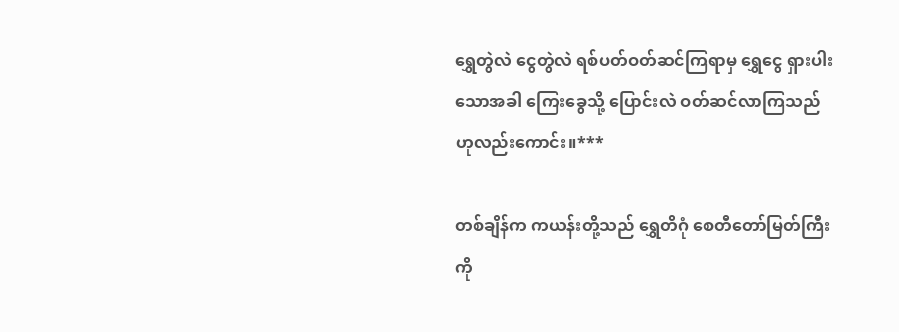ရွှေတွဲလဲ ငွေတွဲလဲ ရစ်ပတ်ဝတ်ဆင်ကြရာမှ ရွှေငွေ ရှားပါးသောအခါ ကြေးခွေသို့ ပြောင်းလဲ ဝတ်ဆင်လာကြသည် ဟုလည်းကောင်း။***

တစ်ချိန်က ကယန်းတို့သည် ရွှေတိဂုံ စေတီတော်မြတ်ကြီးကို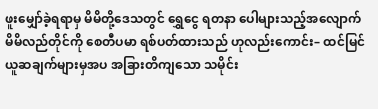ဖူးမျှော်ခဲ့ရရာမှ မိမိတို့ဒေသတွင် ရွှေငွေ ရတနာ ပေါများသည့်အလျောက် မိမိလည်တိုင်ကို စေတီပမာ ရစ်ပတ်ထားသည် ဟုလည်းကောင်း– ထင်မြင်ယူဆချက်များမှအပ အခြားတိကျသော သမိုင်း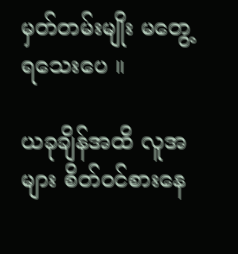မှတ်တမ်းမျိုး မတွေ့ရသေးပေ ။

ယခုချိန်အထိ လူအများ စိတ်ဝင်စားနေ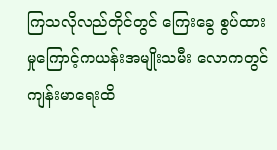ကြသလိုလည်တိုင်တွင် ကြေးခွေ စွပ်ထားမှုကြောင့်ကယန်းအမျိုးသမီး လောကတွင် ကျန်းမာရေးထိ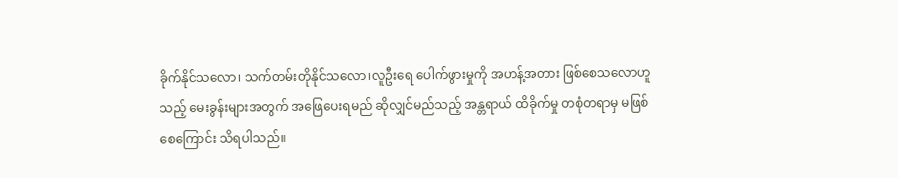ခိုက်နိုင်သလော၊ သက်တမ်းတိုနိုင်သလော၊လူဦးရေ ပေါက်ဖွားမှုကို အဟန့်အတား ဖြစ်စေသလောဟူ သည့် မေးခွန်းများအတွက် အဖြေပေးရမည် ဆိုလျှင်မည်သည့် အန္တရာယ် ထိခိုက်မှု တစုံတရာမှ မဖြစ်စေကြောင်း သိရပါသည်။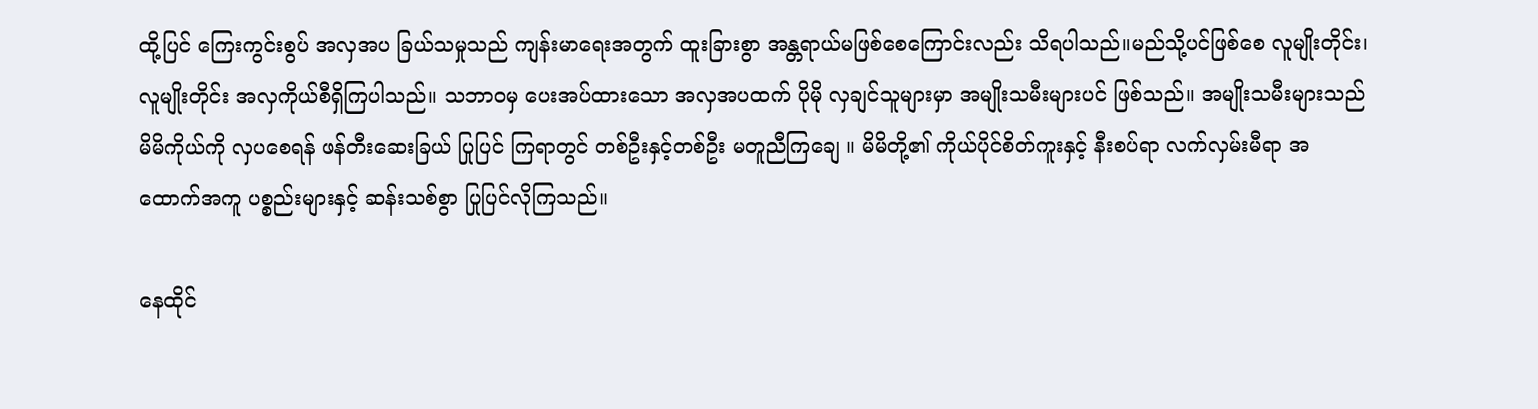ထို့ပြင် ကြေးကွင်းစွပ် အလှအပ ခြယ်သမှုသည် ကျန်းမာရေးအတွက် ထူးခြားစွာ အန္တရာယ်မဖြစ်စေကြောင်းလည်း သိရပါသည်။မည်သို့ပင်ဖြစ်စေ လူမျိုးတိုင်း၊ လူမျိုးတိုင်း အလှကိုယ်စီရှိကြပါသည်။ သဘာဝမှ ပေးအပ်ထားသော အလှအပထက် ပိုမို လှချင်သူများမှာ အမျိုးသမီးများပင် ဖြစ်သည်။ အမျိုးသမီးများသည် မိမိကိုယ်ကို လှပစေရန် ဖန်တီးဆေးခြယ် ပြုပြင် ကြရာတွင် တစ်ဦးနှင့်တစ်ဦး မတူညီကြချေ ။ မိမိတို့၏ ကိုယ်ပိုင်စိတ်ကူးနှင့် နီးစပ်ရာ လက်လှမ်းမီရာ အထောက်အကူ ပစ္စည်းများနှင့် ဆန်းသစ်စွာ ပြုပြင်လိုကြသည်။

နေထိုင်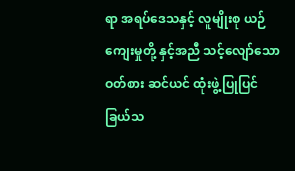ရာ အရပ်ဒေသနှင့် လူမျိုးစု ယဉ်ကျေးမှုတို့ နှင့်အညီ သင့်လျော်သော ဝတ်စား ဆင်ယင် ထုံးဖွဲ့ပြုပြင်ခြယ်သ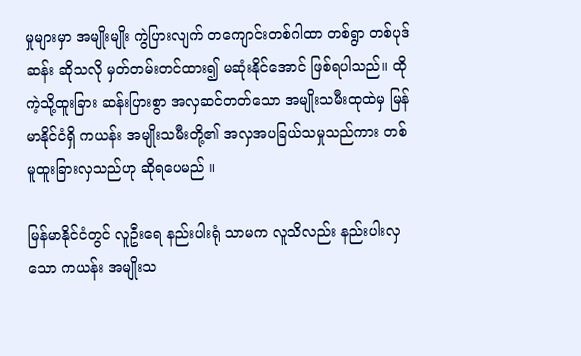မှုများမှာ အမျိုးမျိုး ကွဲပြားလျက် တကျောင်းတစ်ဂါထာ တစ်ရွာ တစ်ပုဒ် ဆန်း ဆိုသလို မှတ်တမ်းတင်ထား၍ မဆုံးနိုင်အောင် ဖြစ်ရပါသည်။ ထိုကဲ့သို့ထူးခြား ဆန်းပြားစွာ အလှဆင်တတ်သော အမျိုးသမီးထုထဲမှ မြန်မာနိုင်ငံရှိ ကယန်း အမျိုးသမီးတို့၏ အလှအပခြယ်သမှုသည်ကား တစ်မူထူးခြားလှသည်ဟု ဆိုရပေမည် ။

မြန်မာနိုင်ငံတွင် လူဦးရေ နည်းပါးရုံ သာမက လူသိလည်း နည်းပါးလှသော ကယန်း အမျိုးသ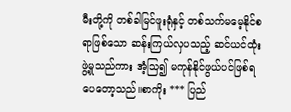မီးတို့ကို တစ်ခါမြင်ဖူးရုံနှင့် တစ်သက်မမေ့နိုင်စရာဖြစ်သော ဆန်းကြယ်လှပသည့် ဆင်ယင်ထုံးဖွဲ့မှုသည်ကား အံ့သြ၍ မကုန်နိုင်ဖွယ်ပင်ဖြစ်ရပေတော့သည်။စာကိုး *** ပြည်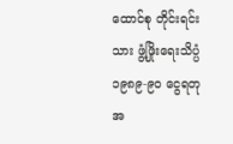ထောင်စု တိုင်းရင်းသား ဖွံ့ဖြိုးရေးသိပ္ပံ ၁၉၈၉-၉၀ ငွေရတု အ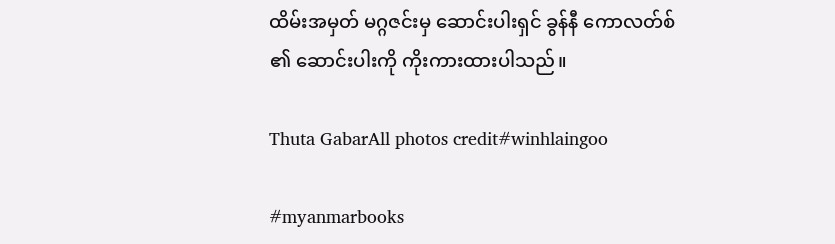ထိမ်းအမှတ် မဂ္ဂဇင်းမှ ဆောင်းပါးရှင် ခွန်နီ ကောလတ်စ် ၏ ဆောင်းပါးကို ကိုးကားထားပါသည်။

Thuta GabarAll photos credit#winhlaingoo

#myanmarbooks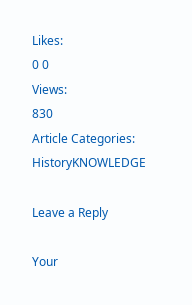Likes:
0 0
Views:
830
Article Categories:
HistoryKNOWLEDGE

Leave a Reply

Your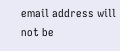email address will not be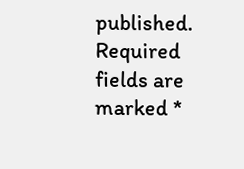published. Required fields are marked *